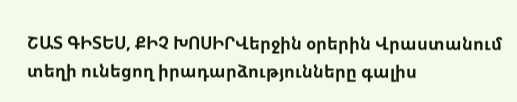ՇԱՏ ԳԻՏԵՍ, ՔԻՉ ԽՈՍԻՐՎերջին օրերին Վրաստանում տեղի ունեցող իրադարձությունները գալիս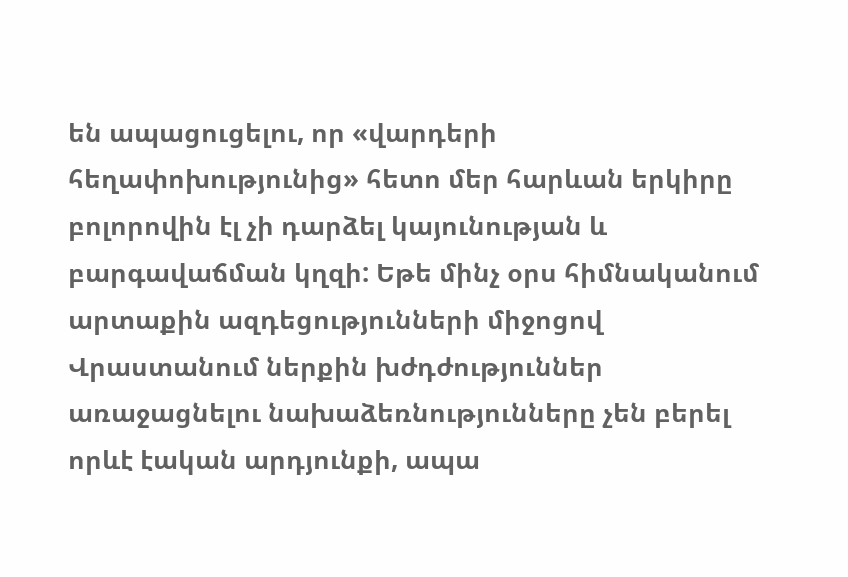են ապացուցելու, որ «վարդերի հեղափոխությունից» հետո մեր հարևան երկիրը բոլորովին էլ չի դարձել կայունության և բարգավաճման կղզի: Եթե մինչ օրս հիմնականում արտաքին ազդեցությունների միջոցով Վրաստանում ներքին խժդժություններ առաջացնելու նախաձեռնությունները չեն բերել որևէ էական արդյունքի, ապա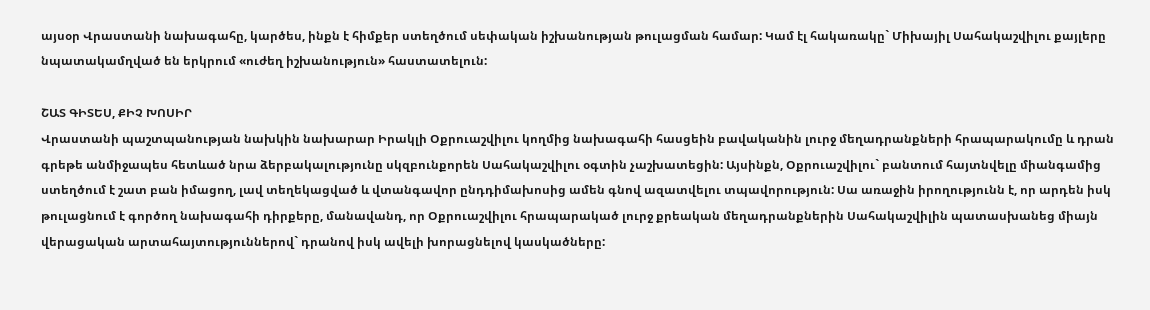այսօր Վրաստանի նախագահը, կարծես, ինքն է հիմքեր ստեղծում սեփական իշխանության թուլացման համար: Կամ էլ հակառակը` Միխայիլ Սահակաշվիլու քայլերը նպատակամղված են երկրում «ուժեղ իշխանություն» հաստատելուն:

ՇԱՏ ԳԻՏԵՍ, ՔԻՉ ԽՈՍԻՐ
Վրաստանի պաշտպանության նախկին նախարար Իրակլի Օքրուաշվիլու կողմից նախագահի հասցեին բավականին լուրջ մեղադրանքների հրապարակումը և դրան գրեթե անմիջապես հետևած նրա ձերբակալությունը սկզբունքորեն Սահակաշվիլու օգտին չաշխատեցին: Այսինքն, Օքրուաշվիլու` բանտում հայտնվելը միանգամից ստեղծում է շատ բան իմացող, լավ տեղեկացված և վտանգավոր ընդդիմախոսից ամեն գնով ազատվելու տպավորություն: Սա առաջին իրողությունն է, որ արդեն իսկ թուլացնում է գործող նախագահի դիրքերը, մանավանդ, որ Օքրուաշվիլու հրապարակած լուրջ քրեական մեղադրանքներին Սահակաշվիլին պատասխանեց միայն վերացական արտահայտություններով` դրանով իսկ ավելի խորացնելով կասկածները: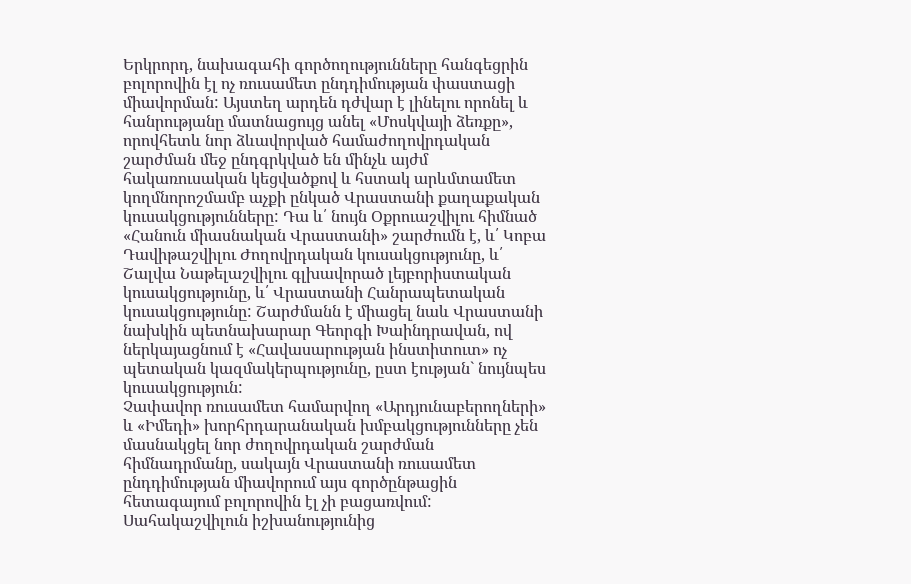Երկրորդ, նախագահի գործողությունները հանգեցրին բոլորովին էլ ոչ ռուսամետ ընդդիմության փաստացի միավորման: Այստեղ արդեն դժվար է լինելու որոնել և հանրությանը մատնացույց անել «Մոսկվայի ձեռքը», որովհետև նոր ձևավորված համաժողովրդական շարժման մեջ ընդգրկված են մինչև այժմ հակառուսական կեցվածքով և հստակ արևմտամետ կողմնորոշմամբ աչքի ընկած Վրաստանի քաղաքական կուսակցությունները: Դա և՛ նույն Օքրուաշվիլու հիմնած «Հանուն միասնական Վրաստանի» շարժումն է, և՛ Կոբա Դավիթաշվիլու Ժողովրդական կուսակցությունը, և՛ Շալվա Նաթելաշվիլու գլխավորած լեյբորիստական կուսակցությունը, և՛ Վրաստանի Հանրապետական կուսակցությունը: Շարժմանն է միացել նաև Վրաստանի նախկին պետնախարար Գեորգի Խաինդրավան, ով ներկայացնում է «Հավասարության ինստիտուտ» ոչ պետական կազմակերպությունը, ըստ էության` նույնպես կուսակցություն:
Չափավոր ռուսամետ համարվող «Արդյունաբերողների» և «Իմեդի» խորհրդարանական խմբակցությունները չեն մասնակցել նոր ժողովրդական շարժման հիմնադրմանը, սակայն Վրաստանի ռուսամետ ընդդիմության միավորում այս գործընթացին հետագայում բոլորովին էլ չի բացառվում: Սահակաշվիլուն իշխանությունից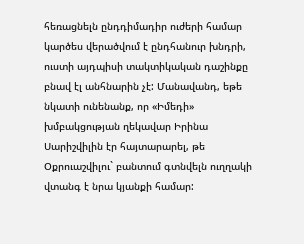հեռացնելն ընդդիմադիր ուժերի համար կարծես վերածվում է ընդհանուր խնդրի, ուստի այդպիսի տակտիկական դաշինքը բնավ էլ անհնարին չէ: Մանավանդ, եթե նկատի ունենանք, որ «Իմեդի» խմբակցության ղեկավար Իրինա Սարիշվիլին էր հայտարարել, թե Օքրուաշվիլու` բանտում գտնվելն ուղղակի վտանգ է նրա կյանքի համար: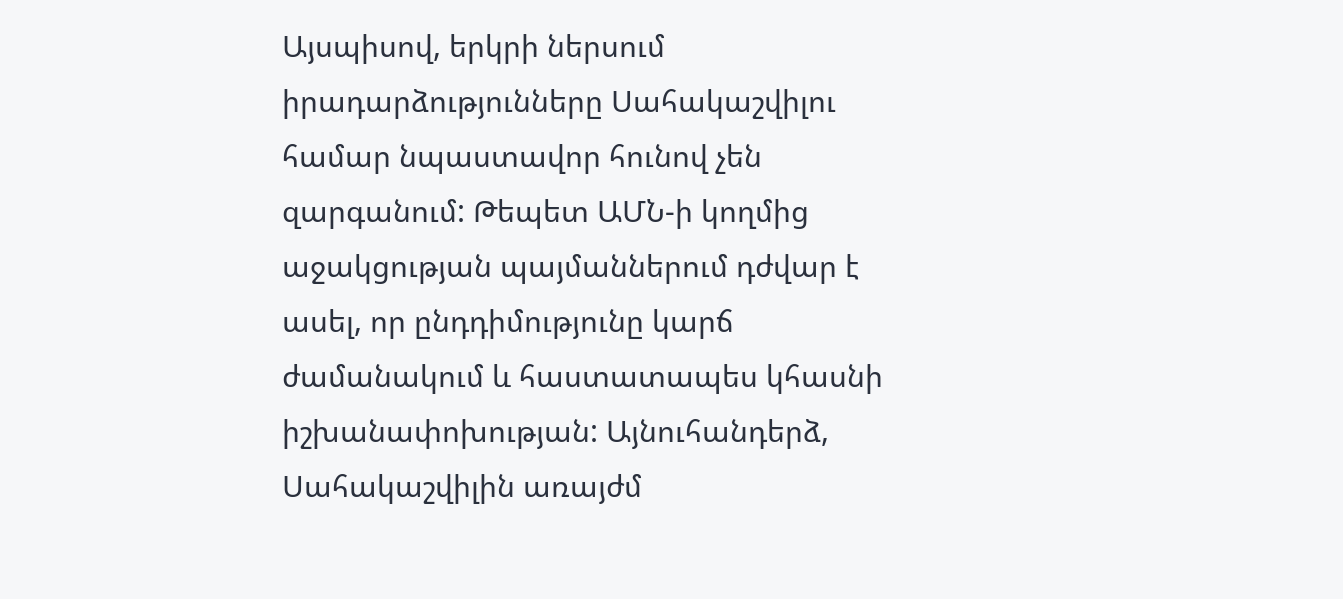Այսպիսով, երկրի ներսում իրադարձությունները Սահակաշվիլու համար նպաստավոր հունով չեն զարգանում: Թեպետ ԱՄՆ-ի կողմից աջակցության պայմաններում դժվար է ասել, որ ընդդիմությունը կարճ ժամանակում և հաստատապես կհասնի իշխանափոխության: Այնուհանդերձ, Սահակաշվիլին առայժմ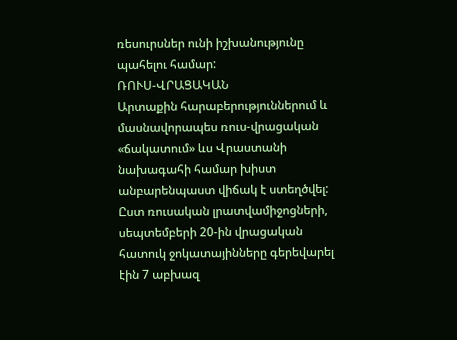ռեսուրսներ ունի իշխանությունը պահելու համար:
ՌՈՒՍ-ՎՐԱՑԱԿԱՆ
Արտաքին հարաբերություններում և մասնավորապես ռուս-վրացական «ճակատում» ևս Վրաստանի նախագահի համար խիստ անբարենպաստ վիճակ է ստեղծվել: Ըստ ռուսական լրատվամիջոցների, սեպտեմբերի 20-ին վրացական հատուկ ջոկատայինները գերեվարել էին 7 աբխազ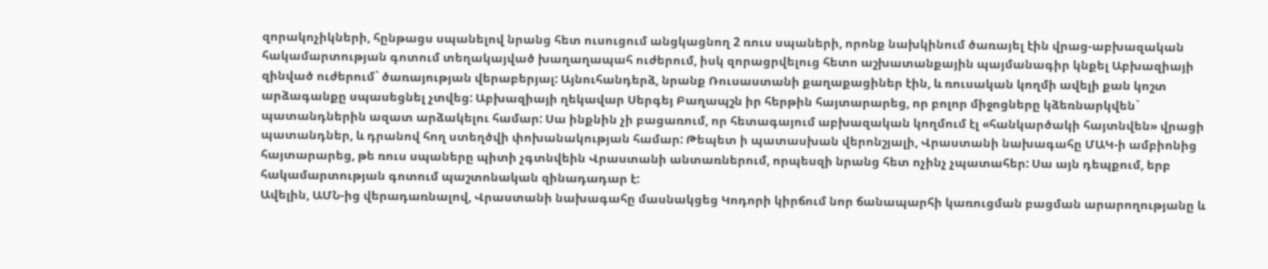զորակոչիկների, հընթացս սպանելով նրանց հետ ուսուցում անցկացնող 2 ռուս սպաների, որոնք նախկինում ծառայել էին վրաց-աբխազական հակամարտության գոտում տեղակայված խաղաղապահ ուժերում, իսկ զորացրվելուց հետո աշխատանքային պայմանագիր կնքել Աբխազիայի զինված ուժերում` ծառայության վերաբերյալ: Այնուհանդերձ, նրանք Ռուսաստանի քաղաքացիներ էին, և ռուսական կողմի ավելի քան կոշտ արձագանքը սպասեցնել չտվեց: Աբխազիայի ղեկավար Սերգեյ Բաղապշն իր հերթին հայտարարեց, որ բոլոր միջոցները կձեռնարկվեն` պատանդներին ազատ արձակելու համար: Սա ինքնին չի բացառում, որ հետագայում աբխազական կողմում էլ «հանկարծակի հայտնվեն» վրացի պատանդներ, և դրանով հող ստեղծվի փոխանակության համար: Թեպետ ի պատասխան վերոնշյալի, Վրաստանի նախագահը ՄԱԿ-ի ամբիոնից հայտարարեց, թե ռուս սպաները պիտի չգտնվեին Վրաստանի անտառներում, որպեսզի նրանց հետ ոչինչ չպատահեր: Սա այն դեպքում, երբ հակամարտության գոտում պաշտոնական զինադադար է:
Ավելին, ԱՄՆ-ից վերադառնալով, Վրաստանի նախագահը մասնակցեց Կոդորի կիրճում նոր ճանապարհի կառուցման բացման արարողությանը և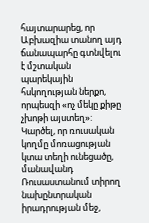հայտարարեց, որ Աբխազիա տանող այդ ճանապարհը գտնվելու է մշտական պարեկային հսկողության ներքո, որպեսզի «ոչ մեկը քիթը չխոթի այստեղ»:
Կարծել, որ ռուսական կողմը մոռացության կտա տեղի ունեցածը, մանավանդ Ռուսաստանում տիրող նախընտրական իրադրության մեջ,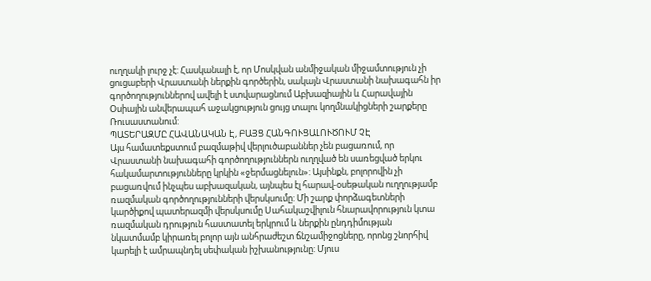ուղղակի լուրջ չէ: Հասկանալի է, որ Մոսկվան անմիջական միջամտություն չի ցուցաբերի Վրաստանի ներքին գործերին, սակայն Վրաստանի նախագահն իր գործողություններով ավելի է ստվարացնում Աբխազիային և Հարավային Օսիային անվերապահ աջակցություն ցույց տալու կողմնակիցների շարքերը Ռուսաստանում:
ՊԱՏԵՐԱԶՄԸ ՀԱՎԱՆԱԿԱՆ Է, ԲԱՅՑ ՀԱՆԳՈՒՑԱԼՈՒԾՈՒՄ ՉԷ
Այս համատեքստում բազմաթիվ վերլուծաբաններ չեն բացառում, որ Վրաստանի նախագահի գործողություններն ուղղված են սառեցված երկու հակամարտությունները կրկին «ջերմացնելուն»: Այսինքն, բոլորովին չի բացառվում ինչպես աբխազական, այնպես էլ հարավ-օսեթական ուղղությամբ ռազմական գործողությունների վերսկսումը: Մի շարք փորձագետների կարծիքով պատերազմի վերսկսումը Սահակաշվիլուն հնարավորություն կտա ռազմական դրություն հաստատել երկրում և ներքին ընդդիմության նկատմամբ կիրառել բոլոր այն անհրաժեշտ ճնշամիջոցները, որոնց շնորհիվ կարելի է ամրապնդել սեփական իշխանությունը: Մյուս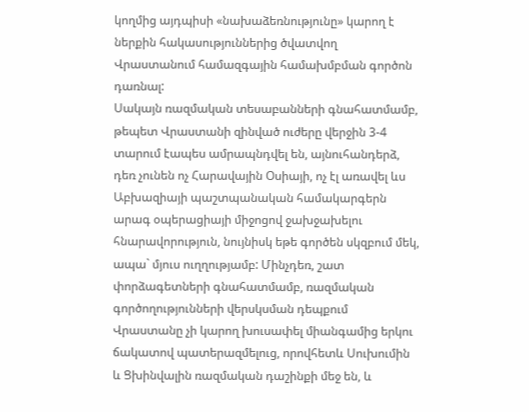կողմից այդպիսի «նախաձեռնությունը» կարող է ներքին հակասություններից ծվատվող Վրաստանում համազգային համախմբման գործոն դառնալ:
Սակայն ռազմական տեսաբանների գնահատմամբ, թեպետ Վրաստանի զինված ուժերը վերջին 3-4 տարում էապես ամրապնդվել են, այնուհանդերձ, դեռ չունեն ոչ Հարավային Օսիայի, ոչ էլ առավել ևս Աբխազիայի պաշտպանական համակարգերն արագ օպերացիայի միջոցով ջախջախելու հնարավորություն, նույնիսկ եթե գործեն սկզբում մեկ, ապա` մյուս ուղղությամբ: Մինչդեռ, շատ փորձագետների գնահատմամբ, ռազմական գործողությունների վերսկսման դեպքում Վրաստանը չի կարող խուսափել միանգամից երկու ճակատով պատերազմելուց, որովհետև Սուխումին և Ցխինվալին ռազմական դաշինքի մեջ են, և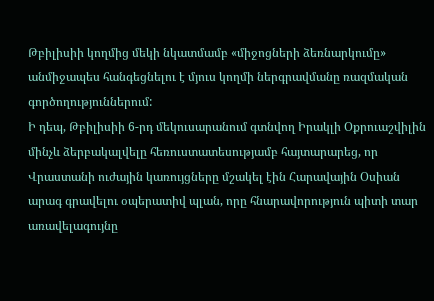Թբիլիսիի կողմից մեկի նկատմամբ «միջոցների ձեռնարկումը» անմիջապես հանգեցնելու է մյուս կողմի ներգրավմանը ռազմական գործողություններում:
Ի դեպ, Թբիլիսիի 6-րդ մեկուսարանում գտնվող Իրակլի Օքրուաշվիլին մինչև ձերբակալվելը հեռուստատեսությամբ հայտարարեց, որ Վրաստանի ուժային կառույցները մշակել էին Հարավային Օսիան արագ գրավելու օպերատիվ պլան, որը հնարավորություն պիտի տար առավելագույնը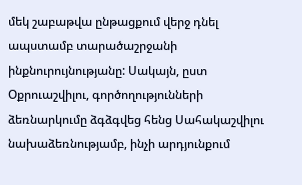մեկ շաբաթվա ընթացքում վերջ դնել ապստամբ տարածաշրջանի ինքնուրույնությանը: Սակայն, ըստ Օքրուաշվիլու, գործողությունների ձեռնարկումը ձգձգվեց հենց Սահակաշվիլու նախաձեռնությամբ, ինչի արդյունքում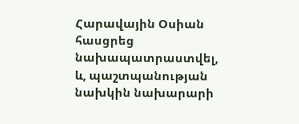Հարավային Օսիան հասցրեց նախապատրաստվել, և, պաշտպանության նախկին նախարարի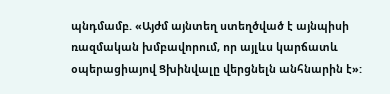պնդմամբ. «Այժմ այնտեղ ստեղծված է այնպիսի ռազմական խմբավորում, որ այլևս կարճատև օպերացիայով Ցխինվալը վերցնելն անհնարին է»: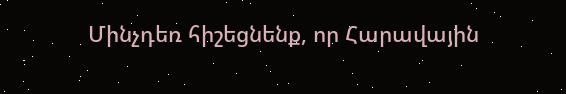Մինչդեռ հիշեցնենք, որ Հարավային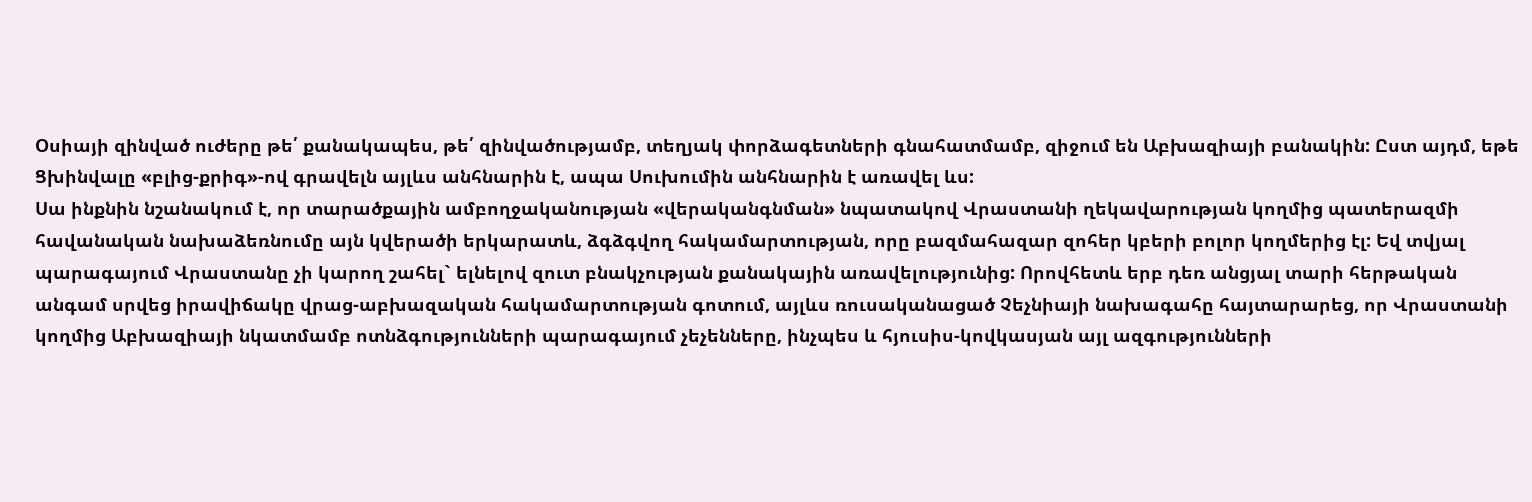Օսիայի զինված ուժերը թե՛ քանակապես, թե՛ զինվածությամբ, տեղյակ փորձագետների գնահատմամբ, զիջում են Աբխազիայի բանակին: Ըստ այդմ, եթե Ցխինվալը «բլից-քրիգ»-ով գրավելն այլևս անհնարին է, ապա Սուխումին անհնարին է առավել ևս:
Սա ինքնին նշանակում է, որ տարածքային ամբողջականության «վերականգնման» նպատակով Վրաստանի ղեկավարության կողմից պատերազմի հավանական նախաձեռնումը այն կվերածի երկարատև, ձգձգվող հակամարտության, որը բազմահազար զոհեր կբերի բոլոր կողմերից էլ: Եվ տվյալ պարագայում Վրաստանը չի կարող շահել` ելնելով զուտ բնակչության քանակային առավելությունից: Որովհետև երբ դեռ անցյալ տարի հերթական անգամ սրվեց իրավիճակը վրաց-աբխազական հակամարտության գոտում, այլևս ռուսականացած Չեչնիայի նախագահը հայտարարեց, որ Վրաստանի կողմից Աբխազիայի նկատմամբ ոտնձգությունների պարագայում չեչենները, ինչպես և հյուսիս-կովկասյան այլ ազգությունների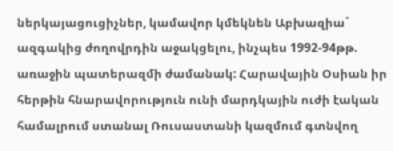ներկայացուցիչներ, կամավոր կմեկնեն Աբխազիա` ազգակից ժողովրդին աջակցելու, ինչպես 1992-94թթ. առաջին պատերազմի ժամանակ: Հարավային Օսիան իր հերթին հնարավորություն ունի մարդկային ուժի էական համալրում ստանալ Ռուսաստանի կազմում գտնվող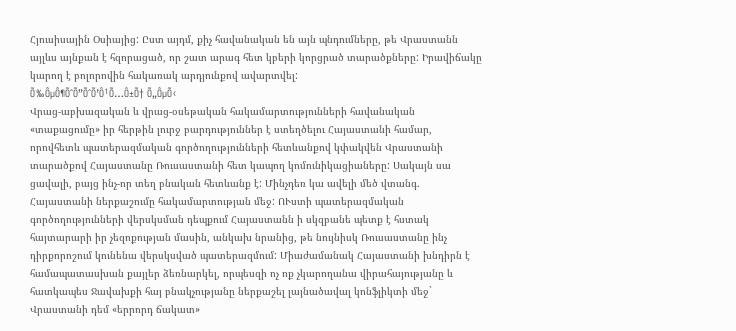Հյուսիսային Օսիայից: Ըստ այդմ, քիչ հավանական են այն պնդումները, թե Վրաստանն այլևս այնքան է հզորացած, որ շատ արագ հետ կբերի կորցրած տարածքները: Իրավիճակը կարող է բոլորովին հակառակ արդյունքով ավարտվել:
Õ‰ÔµÔ¶ÕˆÕ”ÕˆÕ’Ô¹Õ…Ô±Õ† Õ„ÔµÕ‹
Վրաց-աբխազական և վրաց-օսեթական հակամարտությունների հավանական «տաքացումը» իր հերթին լուրջ բարդություններ է ստեղծելու Հայաստանի համար, որովհետև պատերազմական գործողությունների հետևանքով կփակվեն Վրաստանի տարածքով Հայաստանը Ռուսաստանի հետ կապող կոմունիկացիաները: Սակայն սա ցավալի, բայց ինչ-որ տեղ բնական հետևանք է: Մինչդեռ կա ավելի մեծ վտանգ. Հայաստանի ներքաշումը հակամարտության մեջ: ՈՒստի պատերազմական գործողությունների վերսկսման դեպքում Հայաստանն ի սկզբանե պետք է հստակ հայտարարի իր չեզոքության մասին, անկախ նրանից, թե նույնիսկ Ռուսաստանը ինչ դիրքորոշում կունենա վերսկսված պատերազմում: Միաժամանակ Հայաստանի խնդիրն է համապատասխան քայլեր ձեռնարկել, որպեսզի ոչ ոք չկարողանա վիրահայությանը և հատկապես Ջավախքի հայ բնակչությանը ներքաշել լայնածավալ կոնֆլիկտի մեջ` Վրաստանի դեմ «երրորդ ճակատ»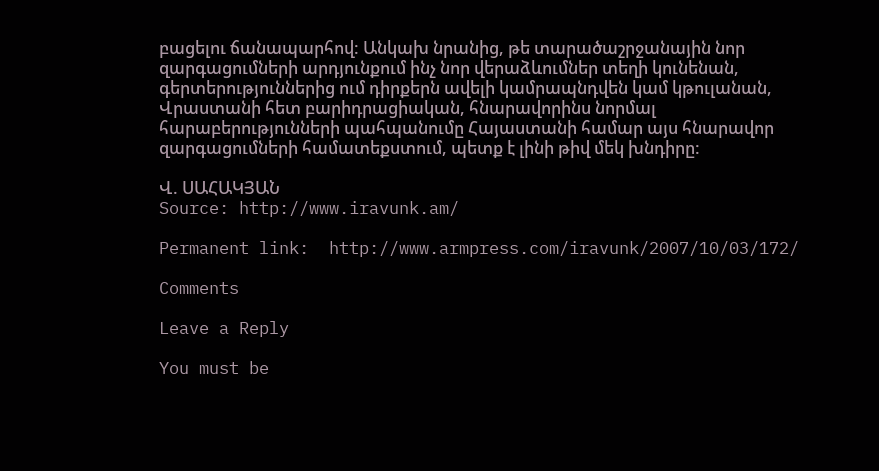բացելու ճանապարհով: Անկախ նրանից, թե տարածաշրջանային նոր զարգացումների արդյունքում ինչ նոր վերաձևումներ տեղի կունենան, գերտերություններից ում դիրքերն ավելի կամրապնդվեն կամ կթուլանան, Վրաստանի հետ բարիդրացիական, հնարավորինս նորմալ հարաբերությունների պահպանումը Հայաստանի համար այս հնարավոր զարգացումների համատեքստում, պետք է լինի թիվ մեկ խնդիրը:

Վ. ՍԱՀԱԿՅԱՆ
Source: http://www.iravunk.am/

Permanent link:  http://www.armpress.com/iravunk/2007/10/03/172/

Comments

Leave a Reply

You must be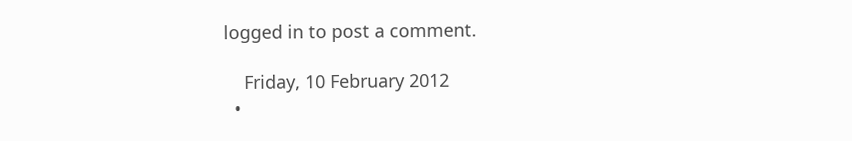logged in to post a comment.

    Friday, 10 February 2012
  •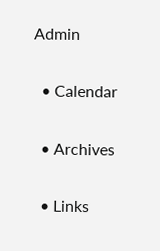Admin

  • Calendar

  • Archives

  • Links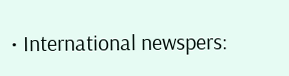• International newspers: